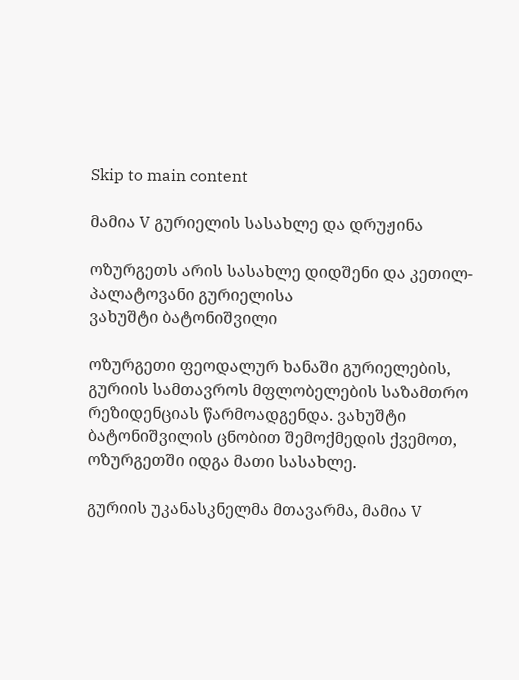Skip to main content

მამია V გურიელის სასახლე და დრუჟინა

ოზურგეთს არის სასახლე დიდშენი და კეთილ-პალატოვანი გურიელისა
ვახუშტი ბატონიშვილი

ოზურგეთი ფეოდალურ ხანაში გურიელების, გურიის სამთავროს მფლობელების საზამთრო რეზიდენციას წარმოადგენდა. ვახუშტი ბატონიშვილის ცნობით შემოქმედის ქვემოთ, ოზურგეთში იდგა მათი სასახლე.

გურიის უკანასკნელმა მთავარმა, მამია V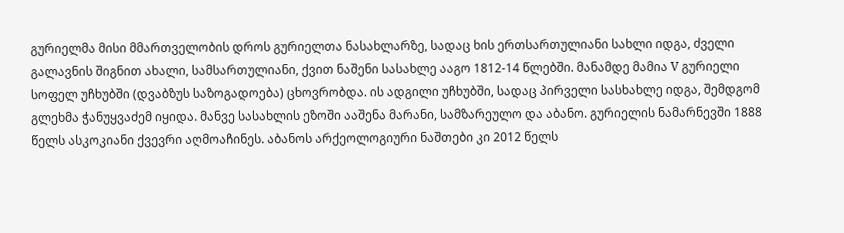გურიელმა მისი მმართველობის დროს გურიელთა ნასახლარზე, სადაც ხის ერთსართულიანი სახლი იდგა, ძველი გალავნის შიგნით ახალი, სამსართულიანი, ქვით ნაშენი სასახლე ააგო 1812-14 წლებში. მანამდე მამია V გურიელი სოფელ უჩხუბში (დვაბზუს საზოგადოება) ცხოვრობდა. ის ადგილი უჩხუბში, სადაც პირველი სასხახლე იდგა, შემდგომ გლეხმა ჭანუყვაძემ იყიდა. მანვე სასახლის ეზოში ააშენა მარანი, სამზარეულო და აბანო. გურიელის ნამარნევში 1888 წელს ასკოკიანი ქვევრი აღმოაჩინეს. აბანოს არქეოლოგიური ნაშთები კი 2012 წელს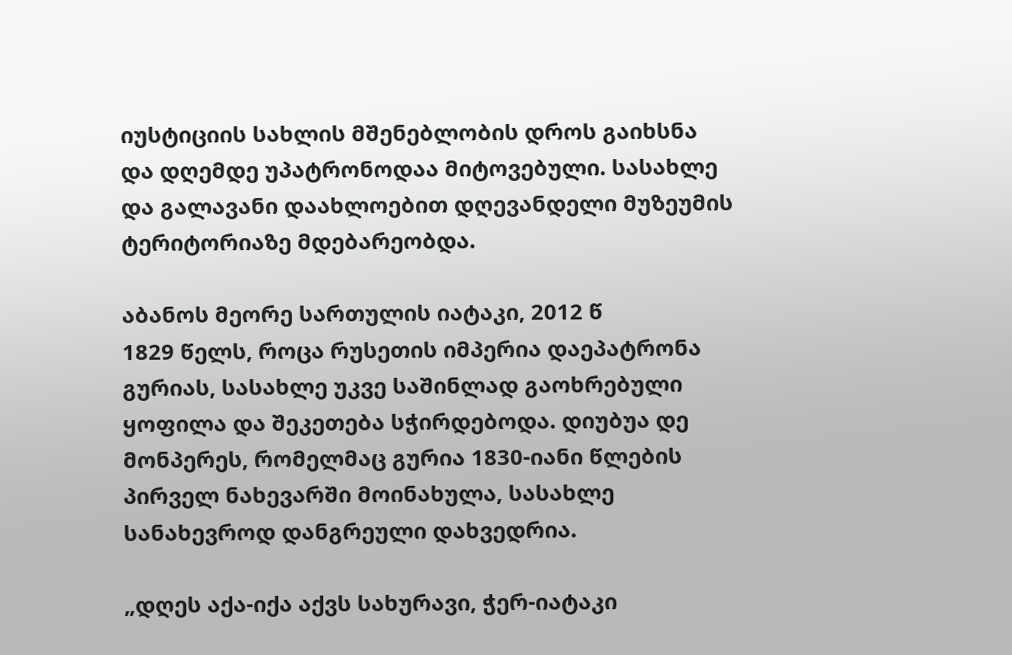იუსტიციის სახლის მშენებლობის დროს გაიხსნა  და დღემდე უპატრონოდაა მიტოვებული. სასახლე და გალავანი დაახლოებით დღევანდელი მუზეუმის ტერიტორიაზე მდებარეობდა.

აბანოს მეორე სართულის იატაკი, 2012 წ
1829 წელს, როცა რუსეთის იმპერია დაეპატრონა გურიას, სასახლე უკვე საშინლად გაოხრებული ყოფილა და შეკეთება სჭირდებოდა. დიუბუა დე მონპერეს, რომელმაც გურია 1830-იანი წლების პირველ ნახევარში მოინახულა, სასახლე სანახევროდ დანგრეული დახვედრია.

„დღეს აქა-იქა აქვს სახურავი, ჭერ-იატაკი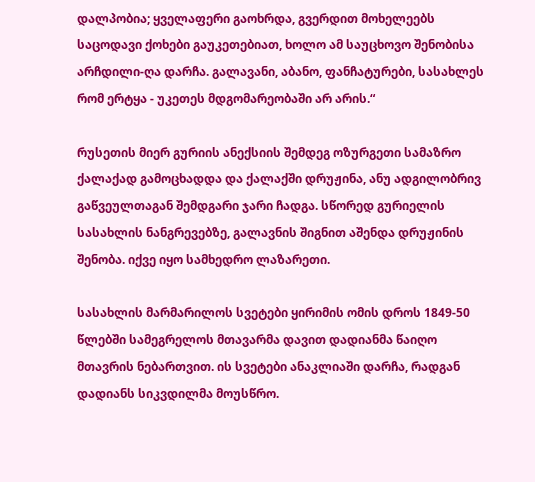დალპობია; ყველაფერი გაოხრდა, გვერდით მოხელეებს საცოდავი ქოხები გაუკეთებიათ, ხოლო ამ საუცხოვო შენობისა არჩდილი-ღა დარჩა. გალავანი, აბანო, ფანჩატურები, სასახლეს რომ ერტყა - უკეთეს მდგომარეობაში არ არის.“

რუსეთის მიერ გურიის ანექსიის შემდეგ ოზურგეთი სამაზრო ქალაქად გამოცხადდა და ქალაქში დრუჟინა, ანუ ადგილობრივ გაწვეულთაგან შემდგარი ჯარი ჩადგა. სწორედ გურიელის სასახლის ნანგრევებზე, გალავნის შიგნით აშენდა დრუჟინის შენობა. იქვე იყო სამხედრო ლაზარეთი.

სასახლის მარმარილოს სვეტები ყირიმის ომის დროს 1849-50 წლებში სამეგრელოს მთავარმა დავით დადიანმა წაიღო მთავრის ნებართვით. ის სვეტები ანაკლიაში დარჩა, რადგან დადიანს სიკვდილმა მოუსწრო.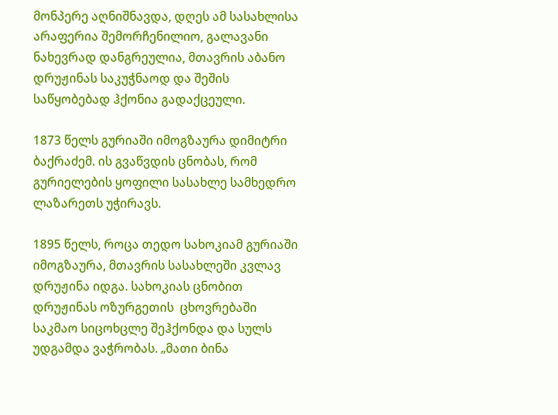მონპერე აღნიშნავდა, დღეს ამ სასახლისა არაფერია შემორჩენილიო, გალავანი ნახევრად დანგრეულია, მთავრის აბანო დრუჟინას საკუჭნაოდ და შეშის საწყობებად ჰქონია გადაქცეული.

1873 წელს გურიაში იმოგზაურა დიმიტრი ბაქრაძემ. ის გვაწვდის ცნობას, რომ გურიელების ყოფილი სასახლე სამხედრო ლაზარეთს უჭირავს.

1895 წელს, როცა თედო სახოკიამ გურიაში იმოგზაურა, მთავრის სასახლეში კვლავ დრუჟინა იდგა. სახოკიას ცნობით დრუჟინას ოზურგეთის  ცხოვრებაში საკმაო სიცოხცლე შეჰქონდა და სულს უდგამდა ვაჭრობას. „მათი ბინა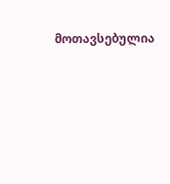მოთავსებულია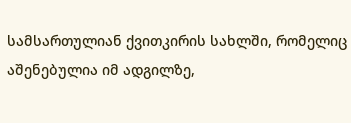სამსართულიან ქვითკირის სახლში, რომელიც აშენებულია იმ ადგილზე,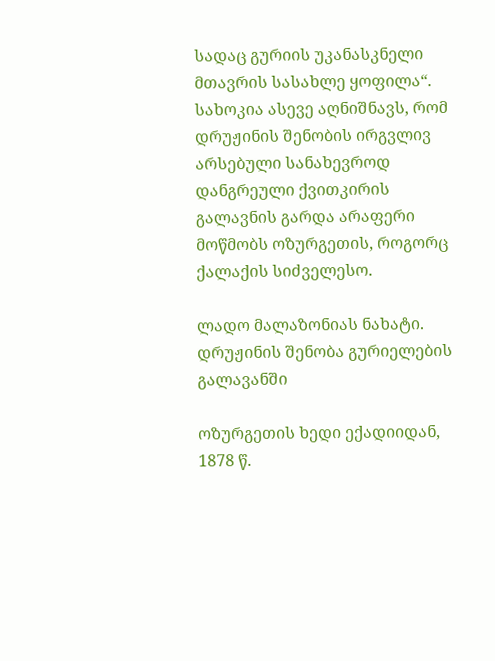სადაც გურიის უკანასკნელი მთავრის სასახლე ყოფილა“. სახოკია ასევე აღნიშნავს, რომ დრუჟინის შენობის ირგვლივ არსებული სანახევროდ დანგრეული ქვითკირის გალავნის გარდა არაფერი მოწმობს ოზურგეთის, როგორც ქალაქის სიძველესო.

ლადო მალაზონიას ნახატი. დრუჟინის შენობა გურიელების გალავანში

ოზურგეთის ხედი ექადიიდან, 1878 წ.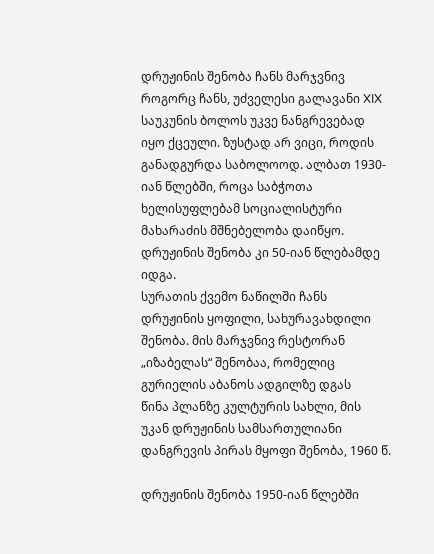დრუჟინის შენობა ჩანს მარჯვნივ
როგორც ჩანს, უძველესი გალავანი XIX საუკუნის ბოლოს უკვე ნანგრევებად იყო ქცეული. ზუსტად არ ვიცი, როდის განადგურდა საბოლოოდ. ალბათ 1930-იან წლებში, როცა საბჭოთა ხელისუფლებამ სოციალისტური მახარაძის მშნებელობა დაიწყო. დრუჟინის შენობა კი 50-იან წლებამდე იდგა.
სურათის ქვემო ნაწილში ჩანს დრუჟინის ყოფილი, სახურავახდილი შენობა. მის მარჯვნივ რესტორან „იზაბელას“ შენობაა, რომელიც გურიელის აბანოს ადგილზე დგას
წინა პლანზე კულტურის სახლი, მის უკან დრუჟინის სამსართულიანი დანგრევის პირას მყოფი შენობა, 1960 წ.

დრუჟინის შენობა 1950-იან წლებში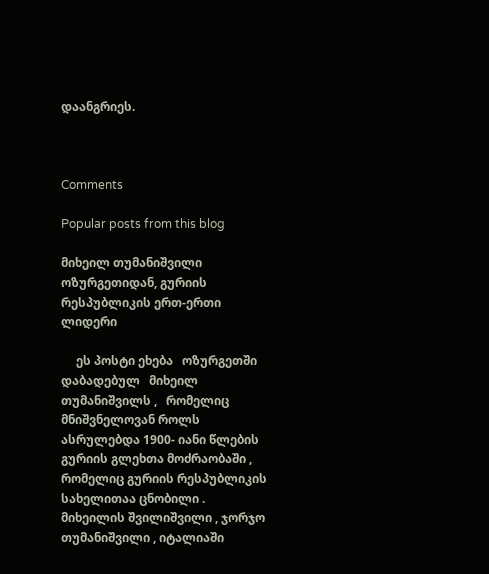დაანგრიეს.



Comments

Popular posts from this blog

მიხეილ თუმანიშვილი ოზურგეთიდან, გურიის რესპუბლიკის ერთ-ერთი ლიდერი

     ეს პოსტი ეხება   ოზურგეთში დაბადებულ   მიხეილ თუმანიშვილს ,   რომელიც მნიშვნელოვან როლს ასრულებდა 1900- იანი წლების გურიის გლეხთა მოძრაობაში , რომელიც გურიის რესპუბლიკის სახელითაა ცნობილი . მიხეილის შვილიშვილი , ჯორჯო თუმანიშვილი , იტალიაში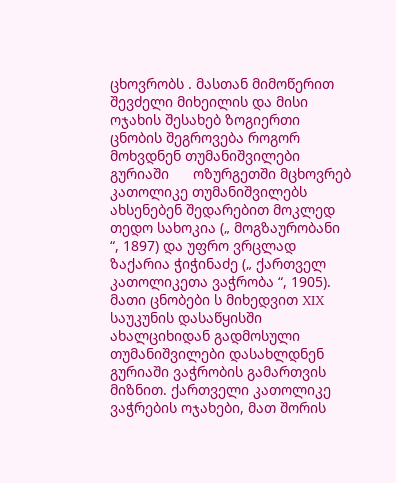ცხოვრობს . მასთან მიმოწერით შევძელი მიხეილის და მისი ოჯახის შესახებ ზოგიერთი ცნობის შეგროვება როგორ მოხვდნენ თუმანიშვილები გურიაში      ოზურგეთში მცხოვრებ კათოლიკე თუმანიშვილებს ახსენებენ შედარებით მოკლედ თედო სახოკია („ მოგზაურობანი “, 1897) და უფრო ვრცლად ზაქარია ჭიჭინაძე („ ქართველ კათოლიკეთა ვაჭრობა “, 1905). მათი ცნობები ს მიხედვით XIX საუკუნის დასაწყისში ახალციხიდან გადმოსული თუმანიშვილები დასახლდნენ გურიაში ვაჭრობის გამართვის მიზნით. ქართველი კათოლიკე ვაჭრების ოჯახები, მათ შორის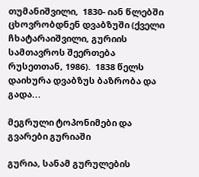თუმანიშვილი,  1830- იან წლებში ცხოვრობდნენ დვაბზუში (ქველი ჩხატარაიშვილი, გურიის სამთავროს შეერთება რუსეთთან, 1986).  1838 წელს დაიხურა დვაბზუს ბაზრობა და გადა...

მეგრული ტოპონიმები და გვარები გურიაში

გურია, სანამ გურულების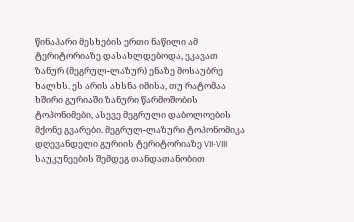წინაპარი მესხების ერთი ნაწილი ამ ტერიტორიაზე დასახლდებოდა, ეკავათ ზანურ (მეგრულ-ლაზურ) ენაზე მოსაუბრე ხალხს. ეს არის ახსნა იმისა, თუ რატომაა ხშირი გურიაში ზანური წარმოშობის ტოპონიმები, ასევე მეგრული დაბოლოების მქონე გვარები. მეგრულ-ლაზური ტოპონომიკა დღევანდელი გურიის ტერიტორიაზე VII-VIII საუკუნეების შემდეგ თანდათანობით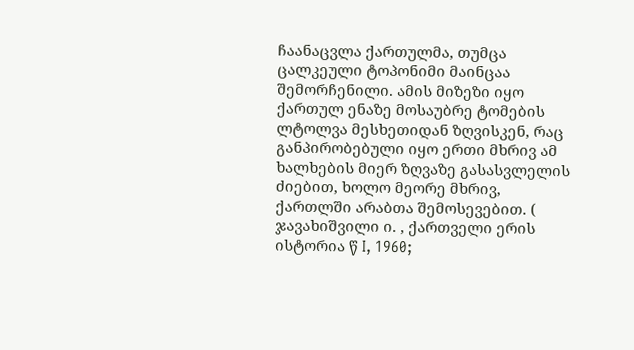ჩაანაცვლა ქართულმა, თუმცა ცალკეული ტოპონიმი მაინცაა შემორჩენილი. ამის მიზეზი იყო ქართულ ენაზე მოსაუბრე ტომების ლტოლვა მესხეთიდან ზღვისკენ, რაც განპირობებული იყო ერთი მხრივ ამ ხალხების მიერ ზღვაზე გასასვლელის ძიებით, ხოლო მეორე მხრივ, ქართლში არაბთა შემოსევებით. ( ჯავახიშვილი ი. , ქართველი ერის ისტორია წ I, 1960;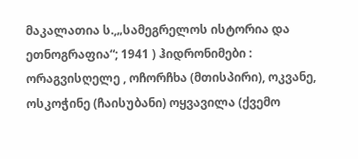მაკალათია ს.,„სამეგრელოს ისტორია და ეთნოგრაფია“; 1941 ) ჰიდრონიმები : ორაგვისღელე , ოჩორჩხა (მთისპირი), ოკვანე, ოსკოჭინე (ჩაისუბანი) ოყვავილა (ქვემო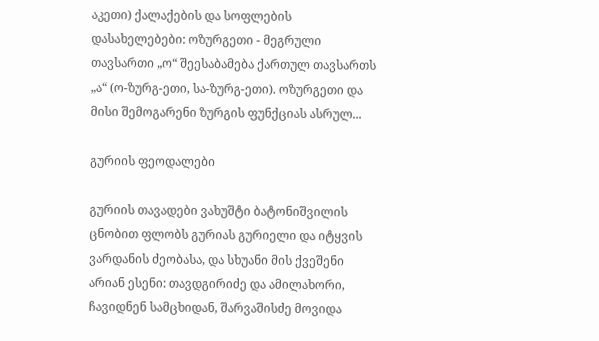აკეთი) ქალაქების და სოფლების დასახელებები: ოზურგეთი - მეგრული თავსართი „ო“ შეესაბამება ქართულ თავსართს „ა“ (ო-ზურგ-ეთი, სა-ზურგ-ეთი). ოზურგეთი და მისი შემოგარენი ზურგის ფუნქციას ასრულ...

გურიის ფეოდალები

გურიის თავადები ვახუშტი ბატონიშვილის ცნობით ფლობს გურიას გურიელი და იტყვის ვარდანის ძეობასა, და სხუანი მის ქვეშენი არიან ესენი: თავდგირიძე და ამილახორი, ჩავიდნენ სამცხიდან, შარვაშისძე მოვიდა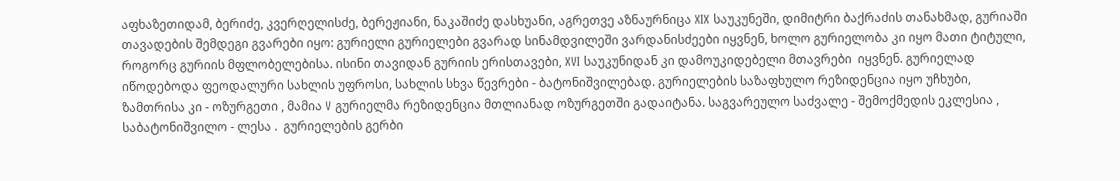აფხაზეთიდამ, ბერიძე, კვერღელისძე, ბერეჟიანი, ნაკაშიძე დასხუანი, აგრეთვე აზნაურნიცა XIX საუკუნეში, დიმიტრი ბაქრაძის თანახმად, გურიაში თავადების შემდეგი გვარები იყო: გურიელი გურიელები გვარად სინამდვილეში ვარდანისძეები იყვნენ, ხოლო გურიელობა კი იყო მათი ტიტული, როგორც გურიის მფლობელებისა. ისინი თავიდან გურიის ერისთავები, XVI საუკუნიდან კი დამოუკიდებელი მთავრები  იყვნენ. გურიელად იწოდებოდა ფეოდალური სახლის უფროსი, სახლის სხვა წევრები - ბატონიშვილებად. გურიელების საზაფხულო რეზიდენცია იყო უჩხუბი, ზამთრისა კი - ოზურგეთი , მამია V გურიელმა რეზიდენცია მთლიანად ოზურგეთში გადაიტანა. საგვარეულო საძვალე - შემოქმედის ეკლესია , საბატონიშვილო - ლესა .  გურიელების გერბი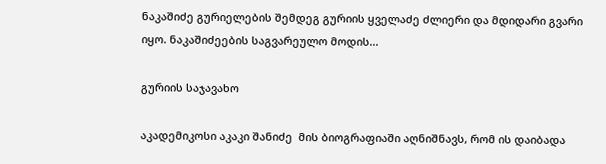ნაკაშიძე გურიელების შემდეგ გურიის ყველაძე ძლიერი და მდიდარი გვარი იყო. ნაკაშიძეების საგვარეულო მოდის...

გურიის საჯავახო

აკადემიკოსი აკაკი შანიძე  მის ბიოგრაფიაში აღნიშნავს, რომ ის დაიბადა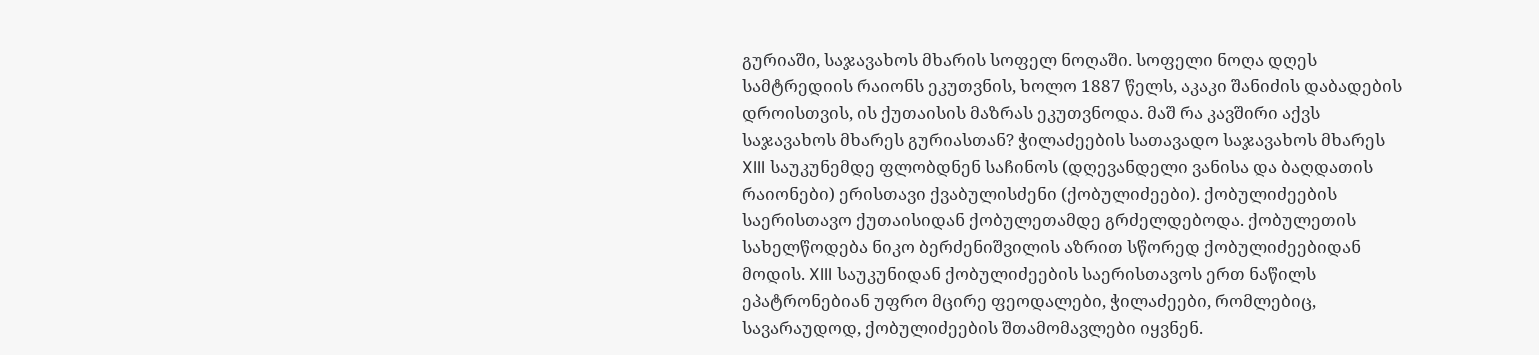გურიაში, საჯავახოს მხარის სოფელ ნოღაში. სოფელი ნოღა დღეს სამტრედიის რაიონს ეკუთვნის, ხოლო 1887 წელს, აკაკი შანიძის დაბადების დროისთვის, ის ქუთაისის მაზრას ეკუთვნოდა. მაშ რა კავშირი აქვს საჯავახოს მხარეს გურიასთან? ჭილაძეების სათავადო საჯავახოს მხარეს XIII საუკუნემდე ფლობდნენ საჩინოს (დღევანდელი ვანისა და ბაღდათის რაიონები) ერისთავი ქვაბულისძენი (ქობულიძეები). ქობულიძეების საერისთავო ქუთაისიდან ქობულეთამდე გრძელდებოდა. ქობულეთის სახელწოდება ნიკო ბერძენიშვილის აზრით სწორედ ქობულიძეებიდან მოდის. XIII საუკუნიდან ქობულიძეების საერისთავოს ერთ ნაწილს ეპატრონებიან უფრო მცირე ფეოდალები, ჭილაძეები, რომლებიც, სავარაუდოდ, ქობულიძეების შთამომავლები იყვნენ.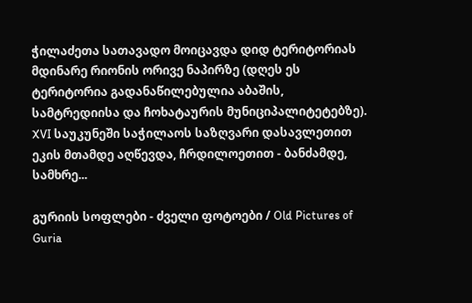ჭილაძეთა სათავადო მოიცავდა დიდ ტერიტორიას მდინარე რიონის ორივე ნაპირზე (დღეს ეს ტერიტორია გადანაწილებულია აბაშის, სამტრედიისა და ჩოხატაურის მუნიციპალიტეტებზე). XVI საუკუნეში საჭილაოს საზღვარი დასავლეთით ეკის მთამდე აღწევდა, ჩრდილოეთით - ბანძამდე, სამხრე...

გურიის სოფლები - ძველი ფოტოები / Old Pictures of Guria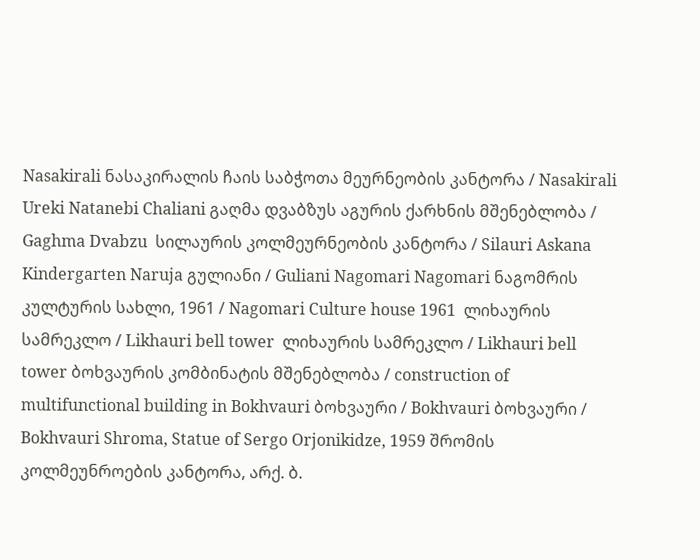Nasakirali ნასაკირალის ჩაის საბჭოთა მეურნეობის კანტორა / Nasakirali  Ureki Natanebi Chaliani გაღმა დვაბზუს აგურის ქარხნის მშენებლობა / Gaghma Dvabzu  სილაურის კოლმეურნეობის კანტორა / Silauri Askana Kindergarten Naruja გულიანი / Guliani Nagomari Nagomari ნაგომრის კულტურის სახლი, 1961 / Nagomari Culture house 1961  ლიხაურის სამრეკლო / Likhauri bell tower  ლიხაურის სამრეკლო / Likhauri bell tower ბოხვაურის კომბინატის მშენებლობა / construction of multifunctional building in Bokhvauri ბოხვაური / Bokhvauri ბოხვაური / Bokhvauri Shroma, Statue of Sergo Orjonikidze, 1959 შრომის კოლმეუნროების კანტორა, არქ. ბ.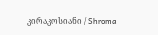კირაკოსიანი / Shroma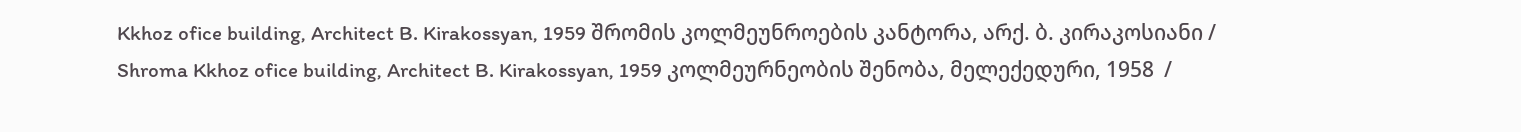Kkhoz ofice building, Architect B. Kirakossyan, 1959 შრომის კოლმეუნროების კანტორა, არქ. ბ. კირაკოსიანი / Shroma Kkhoz ofice building, Architect B. Kirakossyan, 1959 კოლმეურნეობის შენობა, მელექედური, 1958  /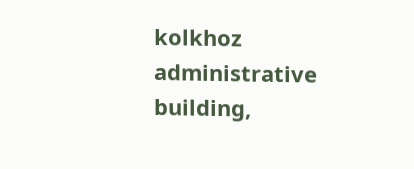kolkhoz administrative building,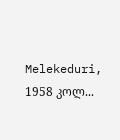Melekeduri, 1958 კოლ...